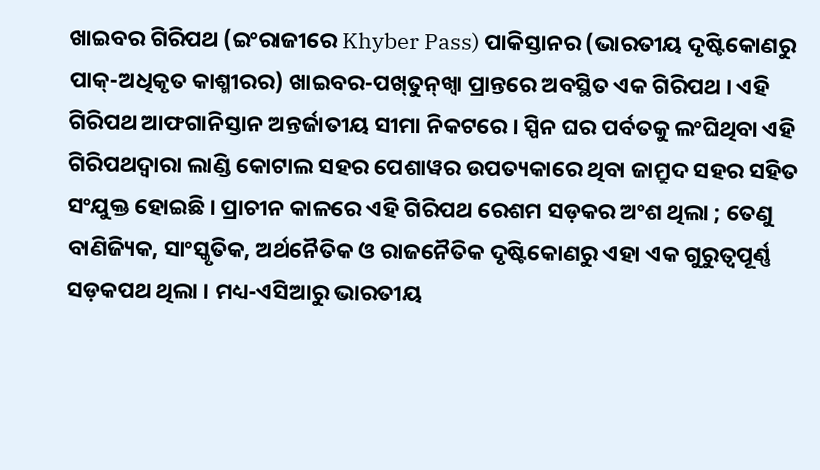ଖାଇବର ଗିରିପଥ (ଇଂରାଜୀରେ Khyber Pass) ପାକିସ୍ତାନର (ଭାରତୀୟ ଦୃଷ୍ଟିକୋଣରୁ ପାକ୍-ଅଧିକୃତ କାଶ୍ମୀରର) ଖାଇବର-ପଖ୍‍ତୁନ୍‍ଖ୍ୱା ପ୍ରାନ୍ତରେ ଅବସ୍ଥିତ ଏକ ଗିରିପଥ । ଏହି ଗିରିପଥ ଆଫଗାନିସ୍ତାନ ଅନ୍ତର୍ଜାତୀୟ ସୀମା ନିକଟରେ । ସ୍ପିନ ଘର ପର୍ବତକୁ ଲଂଘିଥିବା ଏହି ଗିରିପଥଦ୍ୱାରା ଲାଣ୍ଡି କୋଟାଲ ସହର ପେଶାୱର ଉପତ୍ୟକାରେ ଥିବା ଜାମ୍ରୁଦ ସହର ସହିତ ସଂଯୁକ୍ତ ହୋଇଛି । ପ୍ରାଚୀନ କାଳରେ ଏହି ଗିରିପଥ ରେଶମ ସଡ଼କର ଅଂଶ ଥିଲା ; ତେଣୁ ବାଣିଜ୍ୟିକ, ସାଂସ୍କୃତିକ, ଅର୍ଥନୈତିକ ଓ ରାଜନୈତିକ ଦୃଷ୍ଟିକୋଣରୁ ଏହା ଏକ ଗୁରୁତ୍ୱପୂର୍ଣ୍ଣ ସଡ଼କପଥ ଥିଲା । ମଧ୍ୟ-ଏସିଆରୁ ଭାରତୀୟ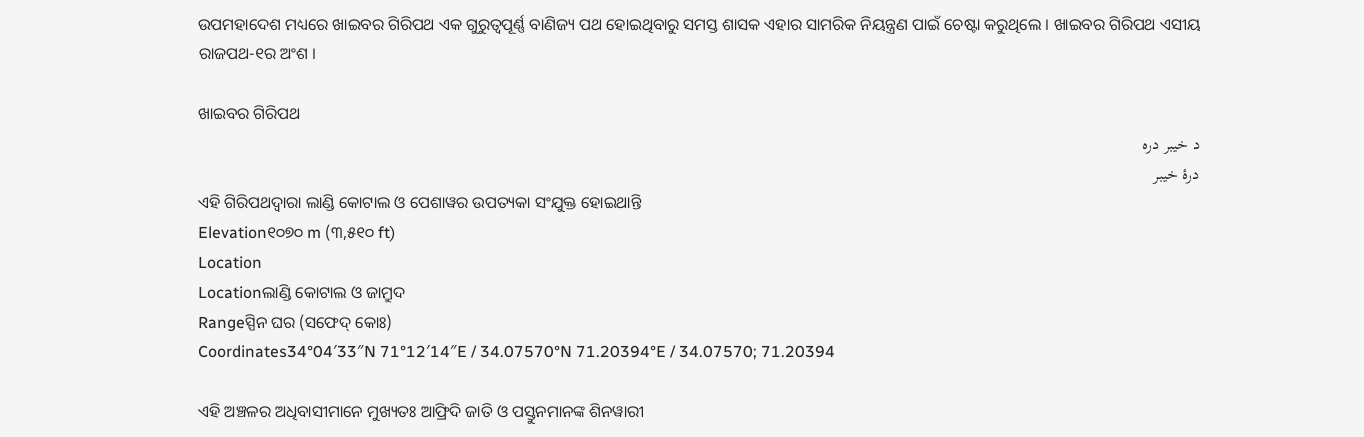ଉପମହାଦେଶ ମଧ୍ୟରେ ଖାଇବର ଗିରିପଥ ଏକ ଗୁରୁତ୍ୱପୂର୍ଣ୍ଣ ବାଣିଜ୍ୟ ପଥ ହୋଇଥିବାରୁ ସମସ୍ତ ଶାସକ ଏହାର ସାମରିକ ନିୟନ୍ତ୍ରଣ ପାଇଁ ଚେଷ୍ଟା କରୁଥିଲେ । ଖାଇବର ଗିରିପଥ ଏସୀୟ ରାଜପଥ-୧ର ଅଂଶ ।

ଖାଇବର ଗିରିପଥ
د خیبر درہ
درۂ خیبر
ଏହି ଗିରିପଥଦ୍ୱାରା ଲାଣ୍ଡି କୋଟାଲ ଓ ପେଶାୱର ଉପତ୍ୟକା ସଂଯୁକ୍ତ ହୋଇଥାନ୍ତି
Elevation୧୦୭୦ m (୩,୫୧୦ ft)
Location
Locationଲାଣ୍ଡି କୋଟାଲ ଓ ଜାମ୍ରୁଦ
Rangeସ୍ପିନ ଘର (ସଫେଦ୍ କୋଃ)
Coordinates34°04′33″N 71°12′14″E / 34.07570°N 71.20394°E / 34.07570; 71.20394

ଏହି ଅଞ୍ଚଳର ଅଧିବାସୀମାନେ ମୁଖ୍ୟତଃ ଆଫ୍ରିଦି ଜାତି ଓ ପସ୍ତୁନମାନଙ୍କ ଶିନୱାରୀ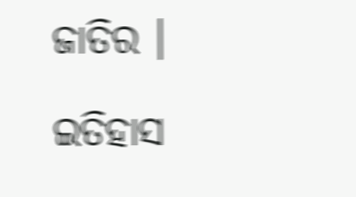ଜାତିର ।

ଇତିହାସ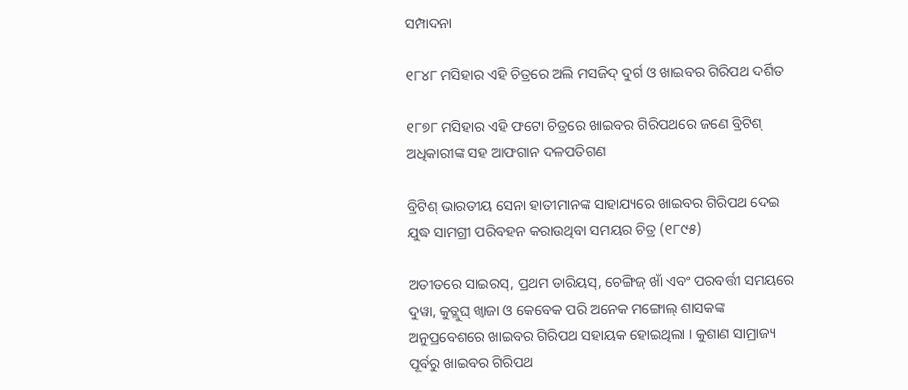ସମ୍ପାଦନା

୧୮୪୮ ମସିହାର ଏହି ଚିତ୍ରରେ ଅଲି ମସଜିଦ୍ ଦୁର୍ଗ ଓ ଖାଇବର ଗିରିପଥ ଦର୍ଶିତ

୧୮୭୮ ମସିହାର ଏହି ଫଟୋ ଚିତ୍ରରେ ଖାଇବର ଗିରିପଥରେ ଜଣେ ବ୍ରିଟିଶ୍ ଅଧିକାରୀଙ୍କ ସହ ଆଫଗାନ ଦଳପତିଗଣ

ବ୍ରିଟିଶ୍ ଭାରତୀୟ ସେନା ହାତୀମାନଙ୍କ ସାହାଯ୍ୟରେ ଖାଇବର ଗିରିପଥ ଦେଇ ଯୁଦ୍ଧ ସାମଗ୍ରୀ ପରିବହନ କରାଉଥିବା ସମୟର ଚିତ୍ର (୧୮୯୫)

ଅତୀତରେ ସାଇରସ୍, ପ୍ରଥମ ଡାରିୟସ୍, ଚେଙ୍ଗିଜ୍ ଖାଁ ଏବଂ ପରବର୍ତ୍ତୀ ସମୟରେ ଦୁୱା, କୁତ୍ଲୁଘ୍ ଖ୍ୱାଜା ଓ କେବେକ ପରି ଅନେକ ମଙ୍ଗୋଲ୍ ଶାସକଙ୍କ ଅନୁପ୍ରବେଶରେ ଖାଇବର ଗିରିପଥ ସହାୟକ ହୋଇଥିଲା । କୁଶାଣ ସାମ୍ରାଜ୍ୟ ପୂର୍ବରୁ ଖାଇବର ଗିରିପଥ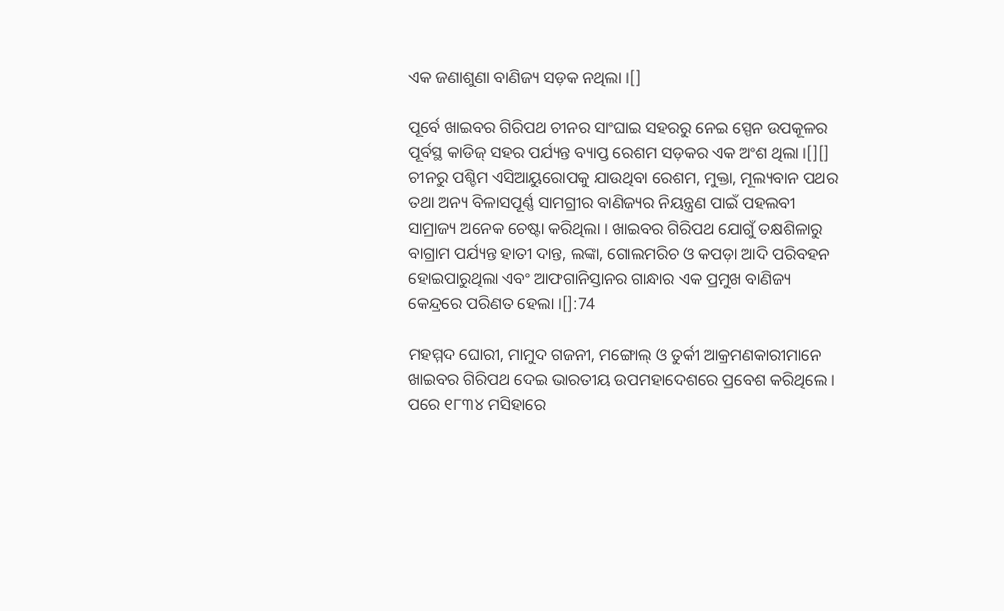ଏକ ଜଣାଶୁଣା ବାଣିଜ୍ୟ ସଡ଼କ ନଥିଲା ।[]

ପୂର୍ବେ ଖାଇବର ଗିରିପଥ ଚୀନର ସାଂଘାଇ ସହରରୁ ନେଇ ସ୍ପେନ ଉପକୂଳର ପୂର୍ବସ୍ଥ କାଡିଜ୍ ସହର ପର୍ଯ୍ୟନ୍ତ ବ୍ୟାପ୍ତ ରେଶମ ସଡ଼କର ଏକ ଅଂଶ ଥିଲା ।[][] ଚୀନରୁ ପଶ୍ଚିମ ଏସିଆୟୁରୋପକୁ ଯାଉଥିବା ରେଶମ, ମୁକ୍ତା, ମୂଲ୍ୟବାନ ପଥର ତଥା ଅନ୍ୟ ବିଳାସପୂର୍ଣ୍ଣ ସାମଗ୍ରୀର ବାଣିଜ୍ୟର ନିୟନ୍ତ୍ରଣ ପାଇଁ ପହଲବୀ ସାମ୍ରାଜ୍ୟ ଅନେକ ଚେଷ୍ଟା କରିଥିଲା । ଖାଇବର ଗିରିପଥ ଯୋଗୁଁ ତକ୍ଷଶିଳାରୁ ବାଗ୍ରାମ ପର୍ଯ୍ୟନ୍ତ ହାତୀ ଦାନ୍ତ, ଲଙ୍କା, ଗୋଲମରିଚ ଓ କପଡ଼ା ଆଦି ପରିବହନ ହୋଇପାରୁଥିଲା ଏବଂ ଆଫଗାନିସ୍ତାନର ଗାନ୍ଧାର ଏକ ପ୍ରମୁଖ ବାଣିଜ୍ୟ କେନ୍ଦ୍ରରେ ପରିଣତ ହେଲା ।[]:74

ମହମ୍ମଦ ଘୋରୀ, ମାମୁଦ ଗଜନୀ, ମଙ୍ଗୋଲ୍ ଓ ତୁର୍କୀ ଆକ୍ରମଣକାରୀମାନେ ଖାଇବର ଗିରିପଥ ଦେଇ ଭାରତୀୟ ଉପମହାଦେଶରେ ପ୍ରବେଶ କରିଥିଲେ । ପରେ ୧୮୩୪ ମସିହାରେ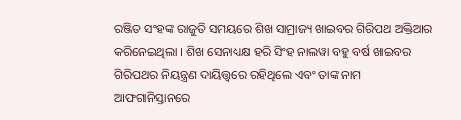ରଞ୍ଜିତ ସଂହଙ୍କ ରାଜୁତି ସମୟରେ ଶିଖ ସାମ୍ରାଜ୍ୟ ଖାଇବର ଗିରିପଥ ଅକ୍ତିଆର କରିନେଇଥିଲା । ଶିଖ ସେନାଧ୍ୟକ୍ଷ ହରି ସିଂହ ନାଲୱା ବହୁ ବର୍ଷ ଖାଇବର ଗିରିପଥର ନିୟନ୍ତ୍ରଣ ଦାୟିତ୍ତ୍ୱରେ ରହିଥିଲେ ଏବଂ ତାଙ୍କ ନାମ ଆଫଗାନିସ୍ତାନରେ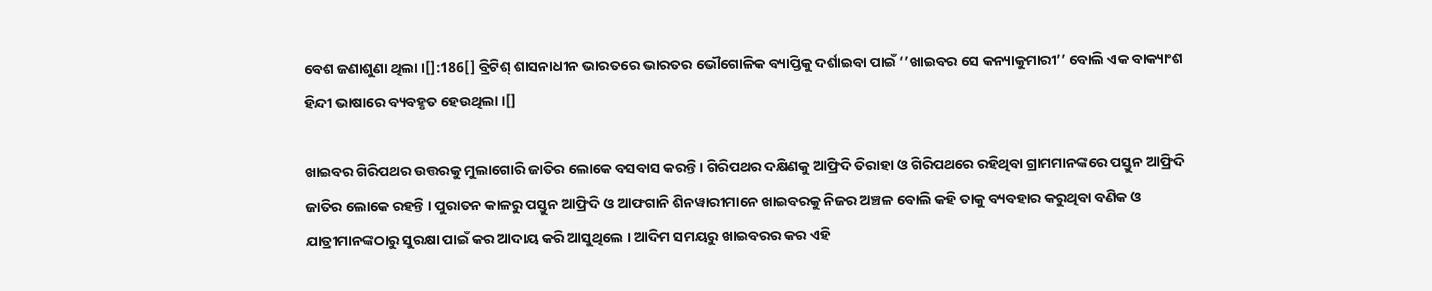ବେଶ ଜଣାଶୁଣା ଥିଲା ।[]:186[] ବ୍ରିଟିଶ୍ ଶାସନାଧୀନ ଭାରତରେ ଭାରତର ଭୌଗୋଳିକ ବ୍ୟାପ୍ତିକୁ ଦର୍ଶାଇବା ପାଇଁ ‘’ଖାଇବର ସେ କନ୍ୟାକୁମାରୀ’’ ବୋଲି ଏକ ବାକ୍ୟାଂଶ ହିନ୍ଦୀ ଭାଷାରେ ବ୍ୟବହୃତ ହେଉଥିଲା ।[]

ଖାଇବର ଗିରିପଥର ଉତ୍ତରକୁ ମୁଲାଗୋରି ଜାତିର ଲୋକେ ବସବାସ କରନ୍ତି । ଗିରିପଥର ଦକ୍ଷିଣକୁ ଆଫ୍ରିଦି ତିରାହା ଓ ଗିରିପଥରେ ରହିଥିବା ଗ୍ରାମମାନଙ୍କରେ ପସ୍ତୁନ ଆଫ୍ରିଦି ଜାତିର ଲୋକେ ରହନ୍ତି । ପୁରାତନ କାଳରୁ ପସ୍ତୁନ ଆଫ୍ରିଦି ଓ ଆଫଗାନି ଶିନୱାରୀମାନେ ଖାଇବରକୁ ନିଜର ଅଞ୍ଚଳ ବୋଲି କହି ତାକୁ ବ୍ୟବହାର କରୁଥିବା ବଣିକ ଓ ଯାତ୍ରୀମାନଙ୍କଠାରୁ ସୁରକ୍ଷା ପାଇଁ କର ଆଦାୟ କରି ଆସୁଥିଲେ । ଆଦିମ ସମୟରୁ ଖାଇବରର କର ଏହି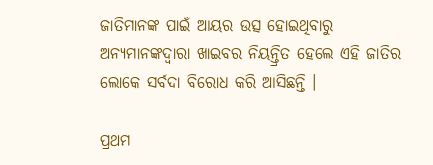ଜାତିମାନଙ୍କ ପାଇଁ ଆୟର ଉତ୍ସ ହୋଇଥିବାରୁ ଅନ୍ୟମାନଙ୍କଦ୍ୱାରା ଖାଇବର ନିୟନ୍ତ୍ରିତ ହେଲେ ଏହି ଜାତିର ଲୋକେ ସର୍ବଦା ବିରୋଧ କରି ଆସିଛନ୍ତି ।

ପ୍ରଥମ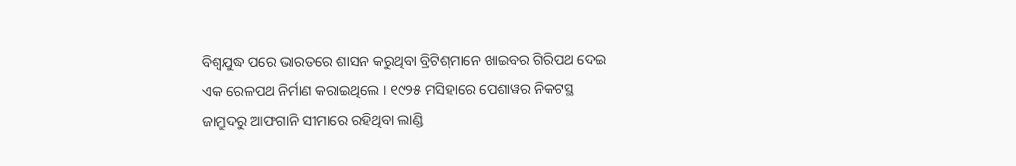ବିଶ୍ୱଯୁଦ୍ଧ ପରେ ଭାରତରେ ଶାସନ କରୁଥିବା ବ୍ରିଟିଶ୍‍ମାନେ ଖାଇବର ଗିରିପଥ ଦେଇ ଏକ ରେଳପଥ ନିର୍ମାଣ କରାଇଥିଲେ । ୧୯୨୫ ମସିହାରେ ପେଶାୱର ନିକଟସ୍ଥ ଜାମ୍ରୁଦରୁ ଆଫଗାନି ସୀମାରେ ରହିଥିବା ଲାଣ୍ଡି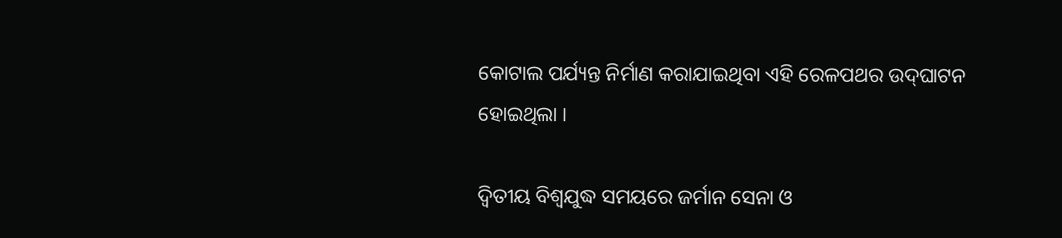କୋଟାଲ ପର୍ଯ୍ୟନ୍ତ ନିର୍ମାଣ କରାଯାଇଥିବା ଏହି ରେଳପଥର ଉଦ୍‍ଘାଟନ ହୋଇଥିଲା ।

ଦ୍ୱିତୀୟ ବିଶ୍ୱଯୁଦ୍ଧ ସମୟରେ ଜର୍ମାନ ସେନା ଓ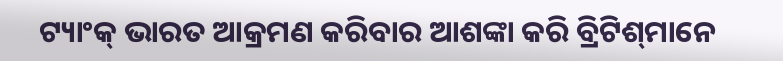ଟ୍ୟାଂକ୍ ଭାରତ ଆକ୍ରମଣ କରିବାର ଆଶଙ୍କା କରି ବ୍ରିଟିଶ୍‍ମାନେ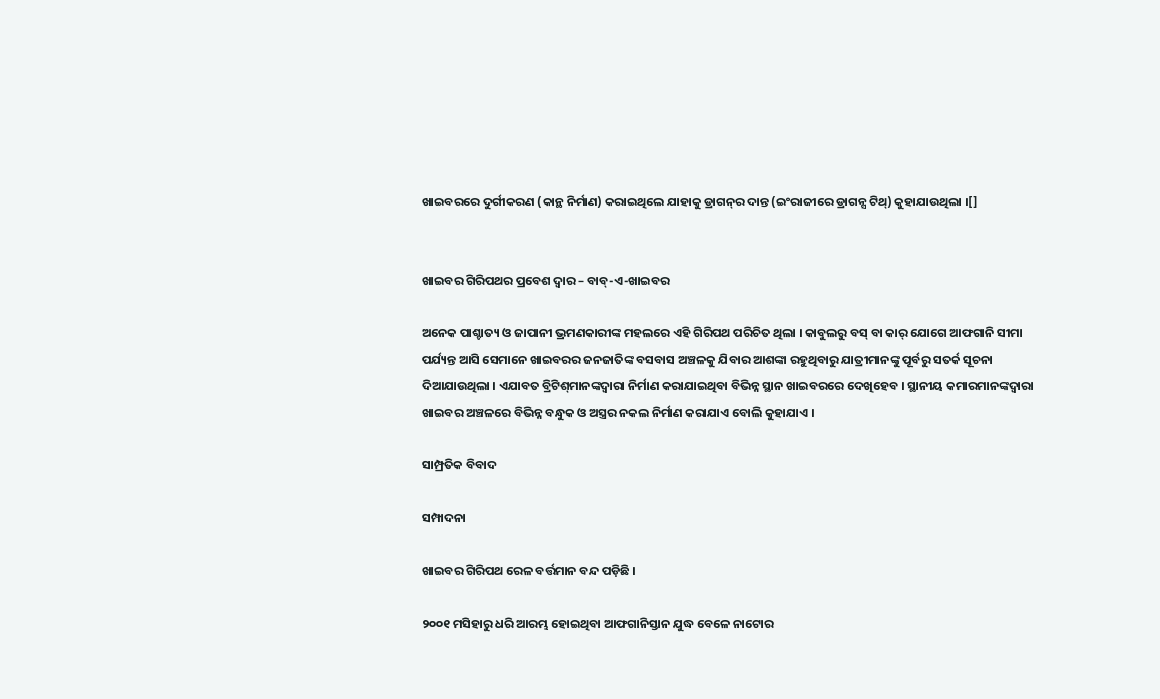ଖାଇବରରେ ଦୁର୍ଗୀକରଣ (କାନ୍ଥ ନିର୍ମାଣ) କରାଇଥିଲେ ଯାହାକୁ ଡ୍ରାଗନ୍‍ର ଦାନ୍ତ (ଇଂରାଜୀରେ ଡ୍ରାଗନ୍ସ ଟିଥ୍) କୁହାଯାଉଥିଲା ।[]


ଖାଇବର ଗିରିପଥର ପ୍ରବେଶ ଦ୍ୱାର – ବାବ୍-ଏ-ଖାଇବର

ଅନେକ ପାଶ୍ଚାତ୍ୟ ଓ ଜାପାନୀ ଭ୍ରମଣକାରୀଙ୍କ ମହଲରେ ଏହି ଗିରିପଥ ପରିଚିତ ଥିଲା । କାବୁଲରୁ ବସ୍ ବା କାର୍ ଯୋଗେ ଆଫଗାନି ସୀମା ପର୍ଯ୍ୟନ୍ତ ଆସି ସେମାନେ ଖାଇବରର ଜନଜାତିଙ୍କ ବସବାସ ଅଞ୍ଚଳକୁ ଯିବାର ଆଶଙ୍କା ରହୁଥିବାରୁ ଯାତ୍ରୀମାନଙ୍କୁ ପୂର୍ବରୁ ସତର୍କ ସୂଚନା ଦିଆଯାଉଥିଲା । ଏଯାବତ ବ୍ରିଟିଶ୍‍ମାନଙ୍କଦ୍ୱାରା ନିର୍ମାଣ କରାଯାଇଥିବା ବିଭିନ୍ନ ସ୍ଥାନ ଖାଇବରରେ ଦେଖିହେବ । ସ୍ଥାନୀୟ କମାରମାନଙ୍କଦ୍ୱାରା ଖାଇବର ଅଞ୍ଚଳରେ ବିଭିନ୍ନ ବନ୍ଧୁକ ଓ ଅସ୍ତ୍ରର ନକଲ ନିର୍ମାଣ କରାଯାଏ ବୋଲି କୁହାଯାଏ ।

ସାମ୍ପ୍ରତିକ ବିବାଦ

ସମ୍ପାଦନା

ଖାଇବର ଗିରିପଥ ରେଳ ବର୍ତ୍ତମାନ ବନ୍ଦ ପଡ଼ିଛି ।

୨୦୦୧ ମସିହାରୁ ଧରି ଆରମ୍ଭ ହୋଇଥିବା ଆଫଗାନିସ୍ତାନ ଯୁଦ୍ଧ ବେଳେ ନାଟୋର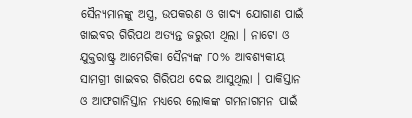ସୈନ୍ୟମାନଙ୍କୁ ଅସ୍ତ୍ର, ଉପକରଣ ଓ ଖାଦ୍ୟ ଯୋଗାଣ ପାଇଁ ଖାଇବର ଗିରିପଥ ଅତ୍ୟନ୍ତ ଜରୁରୀ ଥିଲା । ନାଟୋ ଓ ଯୁକ୍ତରାଷ୍ଟ୍ର ଆମେରିକା ସୈନ୍ୟଙ୍କ ୮୦% ଆବଶ୍ୟକୀୟ ସାମଗ୍ରୀ ଖାଇବର ଗିରିପଥ ଦେଇ ଆସୁଥିଲା । ପାକିସ୍ତାନ ଓ ଆଫଗାନିସ୍ତାନ ମଧ୍ୟରେ ଲୋକଙ୍କ ଗମନାଗମନ ପାଇଁ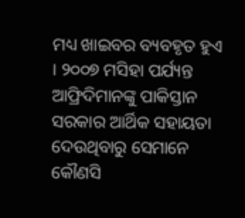ମଧ୍ୟ ଖାଇବର ବ୍ୟବହୃତ ହୁଏ । ୨୦୦୭ ମସିହା ପର୍ଯ୍ୟନ୍ତ ଆଫ୍ରିଦିମାନଙ୍କୁ ପାକିସ୍ତାନ ସରକାର ଆର୍ଥିକ ସହାୟତା ଦେଉଥିବାରୁ ସେମାନେ କୌଣସି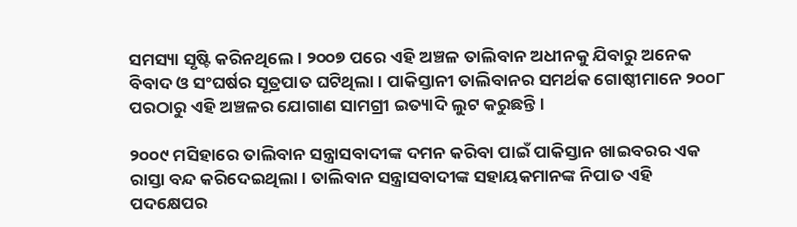ସମସ୍ୟା ସୃଷ୍ଟି କରିନଥିଲେ । ୨୦୦୭ ପରେ ଏହି ଅଞ୍ଚଳ ତାଲିବାନ ଅଧୀନକୁ ଯିବାରୁ ଅନେକ ବିବାଦ ଓ ସଂଘର୍ଷର ସୂତ୍ରପାତ ଘଟିଥିଲା । ପାକିସ୍ତାନୀ ତାଲିବାନର ସମର୍ଥକ ଗୋଷ୍ଠୀମାନେ ୨୦୦୮ ପରଠାରୁ ଏହି ଅଞ୍ଚଳର ଯୋଗାଣ ସାମଗ୍ରୀ ଇତ୍ୟାଦି ଲୁଟ କରୁଛନ୍ତି ।

୨୦୦୯ ମସିହାରେ ତାଲିବାନ ସନ୍ତ୍ରାସବାଦୀଙ୍କ ଦମନ କରିବା ପାଇଁ ପାକିସ୍ତାନ ଖାଇବରର ଏକ ରାସ୍ତା ବନ୍ଦ କରିଦେଇଥିଲା । ତାଲିବାନ ସନ୍ତ୍ରାସବାଦୀଙ୍କ ସହାୟକମାନଙ୍କ ନିପାତ ଏହି ପଦକ୍ଷେପର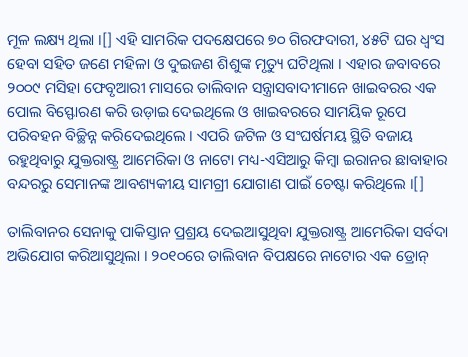ମୂଳ ଲକ୍ଷ୍ୟ ଥିଲା ।[] ଏହି ସାମରିକ ପଦକ୍ଷେପରେ ୭୦ ଗିରଫଦାରୀ, ୪୫ଟି ଘର ଧ୍ୱଂସ ହେବା ସହିତ ଜଣେ ମହିଳା ଓ ଦୁଇଜଣ ଶିଶୁଙ୍କ ମୃତ୍ୟୁ ଘଟିଥିଲା । ଏହାର ଜବାବରେ ୨୦୦୯ ମସିହା ଫେବୃଆରୀ ମାସରେ ତାଲିବାନ ସନ୍ତ୍ରାସବାଦୀମାନେ ଖାଇବରର ଏକ ପୋଲ ବିସ୍ଫୋରଣ କରି ଉଡ଼ାଇ ଦେଇଥିଲେ ଓ ଖାଇବରରେ ସାମୟିକ ରୂପେ ପରିବହନ ବିଚ୍ଛିନ୍ନ କରିଦେଇଥିଲେ । ଏପରି ଜଟିଳ ଓ ସଂଘର୍ଷମୟ ସ୍ଥିତି ବଜାୟ ରହୁଥିବାରୁ ଯୁକ୍ତରାଷ୍ଟ୍ର ଆମେରିକା ଓ ନାଟୋ ମଧ୍ୟ-ଏସିଆରୁ କିମ୍ବା ଇରାନର ଛାବାହାର ବନ୍ଦରରୁ ସେମାନଙ୍କ ଆବଶ୍ୟକୀୟ ସାମଗ୍ରୀ ଯୋଗାଣ ପାଇଁ ଚେଷ୍ଟା କରିଥିଲେ ।[]

ତାଲିବାନର ସେନାକୁ ପାକିସ୍ତାନ ପ୍ରଶ୍ରୟ ଦେଇଆସୁଥିବା ଯୁକ୍ତରାଷ୍ଟ୍ର ଆମେରିକା ସର୍ବଦା ଅଭିଯୋଗ କରିଆସୁଥିଲା । ୨୦୧୦ରେ ତାଲିବାନ ବିପକ୍ଷରେ ନାଟୋର ଏକ ଡ୍ରୋନ୍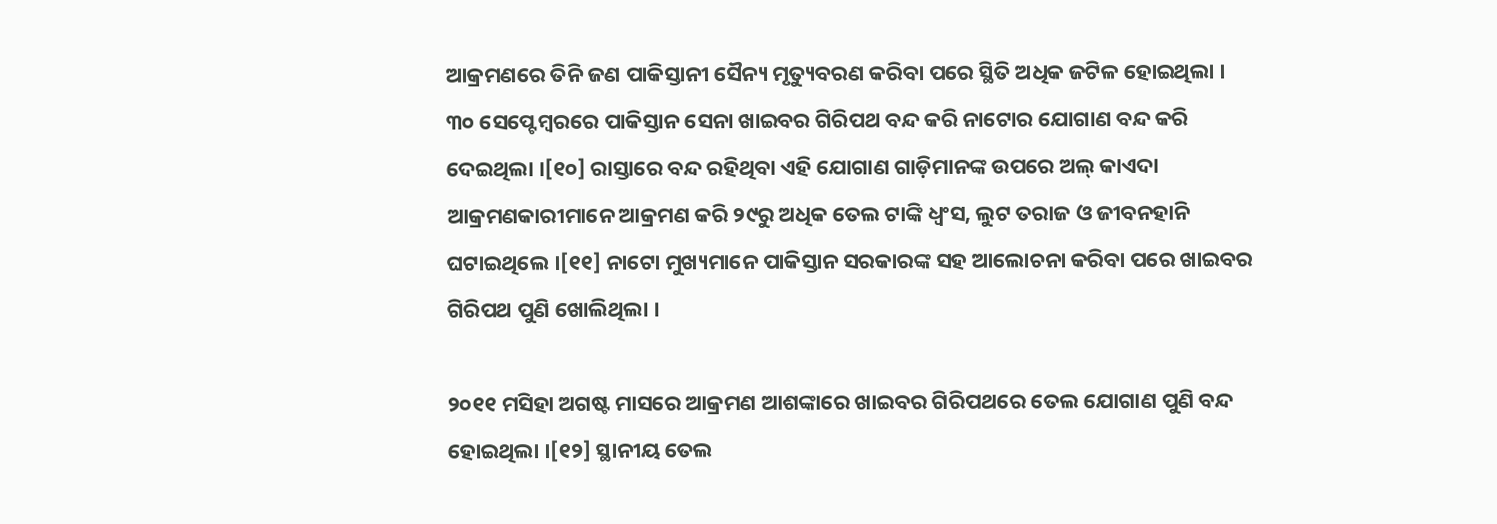ଆକ୍ରମଣରେ ତିନି ଜଣ ପାକିସ୍ତାନୀ ସୈନ୍ୟ ମୃତ୍ୟୁବରଣ କରିବା ପରେ ସ୍ଥିତି ଅଧିକ ଜଟିଳ ହୋଇଥିଲା । ୩୦ ସେପ୍ଟେମ୍ବରରେ ପାକିସ୍ତାନ ସେନା ଖାଇବର ଗିରିପଥ ବନ୍ଦ କରି ନାଟୋର ଯୋଗାଣ ବନ୍ଦ କରି ଦେଇଥିଲା ।[୧୦] ରାସ୍ତାରେ ବନ୍ଦ ରହିଥିବା ଏହି ଯୋଗାଣ ଗାଡ଼ିମାନଙ୍କ ଉପରେ ଅଲ୍ କାଏଦା ଆକ୍ରମଣକାରୀମାନେ ଆକ୍ରମଣ କରି ୨୯ରୁ ଅଧିକ ତେଲ ଟାଙ୍କି ଧ୍ୱଂସ, ଲୁଟ ତରାଜ ଓ ଜୀବନହାନି ଘଟାଇଥିଲେ ।[୧୧] ନାଟୋ ମୁଖ୍ୟମାନେ ପାକିସ୍ତାନ ସରକାରଙ୍କ ସହ ଆଲୋଚନା କରିବା ପରେ ଖାଇବର ଗିରିପଥ ପୁଣି ଖୋଲିଥିଲା ।

୨୦୧୧ ମସିହା ଅଗଷ୍ଟ ମାସରେ ଆକ୍ରମଣ ଆଶଙ୍କାରେ ଖାଇବର ଗିରିପଥରେ ତେଲ ଯୋଗାଣ ପୁଣି ବନ୍ଦ ହୋଇଥିଲା ।[୧୨] ସ୍ଥାନୀୟ ତେଲ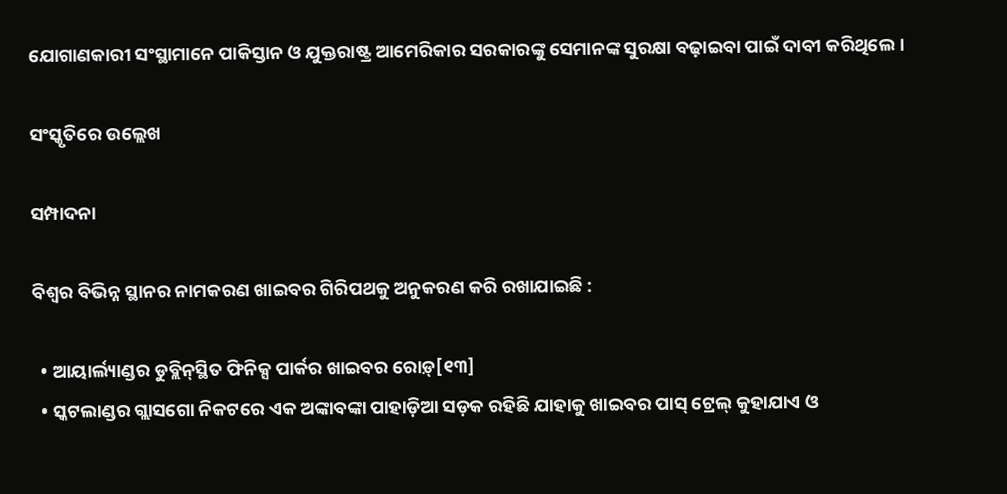ଯୋଗାଣକାରୀ ସଂସ୍ଥାମାନେ ପାକିସ୍ତାନ ଓ ଯୁକ୍ତରାଷ୍ଟ୍ର ଆମେରିକାର ସରକାରଙ୍କୁ ସେମାନଙ୍କ ସୁରକ୍ଷା ବଢ଼ାଇବା ପାଇଁ ଦାବୀ କରିଥିଲେ ।

ସଂସ୍କୃତିରେ ଉଲ୍ଲେଖ

ସମ୍ପାଦନା

ବିଶ୍ୱର ବିଭିନ୍ନ ସ୍ଥାନର ନାମକରଣ ଖାଇବର ଗିରିପଥକୁ ଅନୁକରଣ କରି ରଖାଯାଇଛି :

  • ଆୟାର୍ଲ୍ୟାଣ୍ଡର ଡୁବ୍ଲିନ୍‍ସ୍ଥିତ ଫିନିକ୍ସ ପାର୍କର ଖାଇବର ରୋଡ଼୍[୧୩]
  • ସ୍କଟଲାଣ୍ଡର ଗ୍ଲାସଗୋ ନିକଟରେ ଏକ ଅଙ୍କାବଙ୍କା ପାହାଡ଼ିଆ ସଡ଼କ ରହିଛି ଯାହାକୁ ଖାଇବର ପାସ୍ ଟ୍ରେଲ୍ କୁହାଯାଏ ଓ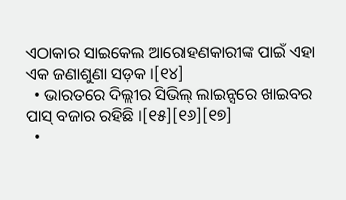ଏଠାକାର ସାଇକେଲ ଆରୋହଣକାରୀଙ୍କ ପାଇଁ ଏହା ଏକ ଜଣାଶୁଣା ସଡ଼କ ।[୧୪]
  • ଭାରତରେ ଦିଲ୍ଲୀର ସିଭିଲ୍ ଲାଇନ୍ସରେ ଖାଇବର ପାସ୍ ବଜାର ରହିଛି ।[୧୫][୧୬][୧୭]
  •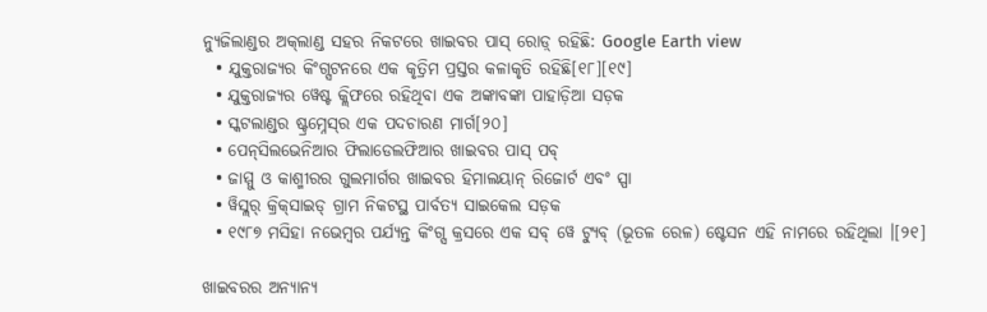ନ୍ୟୁଜିଲାଣ୍ଡର ଅକ୍‍ଲାଣ୍ଡ ସହର ନିକଟରେ ଖାଇବର ପାସ୍ ରୋଡ଼୍ ରହିଛି: Google Earth view
  • ଯୁକ୍ତରାଜ୍ୟର କିଂଗ୍ସଟନରେ ଏକ କୃତ୍ରିମ ପ୍ରସ୍ତର କଳାକୃତି ରହିଛି[୧୮][୧୯]
  • ଯୁକ୍ତରାଜ୍ୟର ୱେଷ୍ଟ କ୍ଲିଫରେ ରହିଥିବା ଏକ ଅଙ୍କାବଙ୍କା ପାହାଡ଼ିଆ ସଡ଼କ
  • ସ୍କଟଲାଣ୍ଡର ଷ୍ଟ୍ରମ୍ନେସ୍‍ର ଏକ ପଦଚାରଣ ମାର୍ଗ[୨୦]
  • ପେନ୍‍ସିଲଭେନିଆର ଫିଲାଡେଲଫିଆର ଖାଇବର ପାସ୍ ପବ୍
  • ଜାମ୍ମୁ ଓ କାଶ୍ମୀରର ଗୁଲମାର୍ଗର ଖାଇବର ହିମାଲୟାନ୍ ରିଜୋର୍ଟ ଏବଂ ସ୍ପା
  • ୱିସ୍ଲର୍ କ୍ରିକ୍‍ସାଇଡ୍ ଗ୍ରାମ ନିକଟସ୍ଥ ପାର୍ବତ୍ୟ ସାଇକେଲ ସଡ଼କ
  • ୧୯୮୭ ମସିହା ନଭେମ୍ବର ପର୍ଯ୍ୟନ୍ତ କିଂଗ୍ସ କ୍ରସରେ ଏକ ସବ୍ ୱେ ଟ୍ୟୁବ୍ (ଭୂତଳ ରେଳ) ଷ୍ଟେସନ ଏହି ନାମରେ ରହିଥିଲା ।[୨୧]

ଖାଇବରର ଅନ୍ୟାନ୍ୟ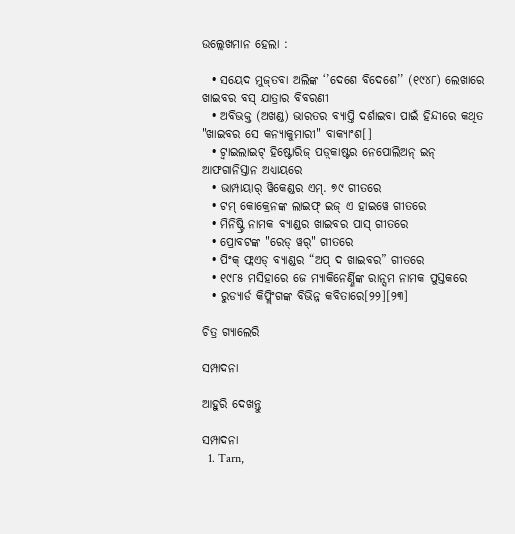ଉଲ୍ଲେଖମାନ ହେଲା :

  • ସୟେଦ ମୁଜ୍‍ତବା ଅଲିଙ୍କ ‘’ଦେଶେ ବିଦେଶେ’’ (୧୯୪୮) ଲେଖାରେ ଖାଇବର ବସ୍ ଯାତ୍ରାର ବିବରଣୀ
  • ଅବିଭକ୍ତ (ଅଖଣ୍ଡ) ଭାରତର ବ୍ୟାପ୍ତି ଦର୍ଶାଇବା ପାଇଁ ହିନ୍ଦୀରେ କଥିତ "ଖାଇବର ସେ କନ୍ୟାକୁମାରୀ" ବାକ୍ୟାଂଶ[]
  • ଟ୍ୱାଇଲାଇଟ୍ ହିଷ୍ଟୋରିଜ୍ ପଡ଼୍‍କାଷ୍ଟର ନେପୋଲିଅନ୍ ଇନ୍ ଆଫଗାନିସ୍ତାନ ଅଧ୍ୟାୟରେ
  • ଭାମ୍ପାୟାର୍ ୱିକେଣ୍ଡର ଏମ୍. ୭୯ ଗୀତରେ
  • ଟମ୍ କୋକ୍ରେନଙ୍କ ଲାଇଫ୍ ଇଜ୍ ଏ ହାଇୱେ ଗୀତରେ
  • ମିନିଷ୍ଟ୍ରି ନାମକ ବ୍ୟାଣ୍ଡର ଖାଇବର ପାସ୍ ଗୀତରେ
  • ପ୍ରୋବଟଙ୍କ "ରେଡ୍ ୱର୍" ଗୀତରେ
  • ପିଂକ୍ ଫ୍ଲଏଡ୍ ବ୍ୟାଣ୍ଡର “ଅପ୍ ଦ ଖାଇବର” ଗୀତରେ
  • ୧୯୮୫ ମସିହାରେ ଜେ ମ୍ୟାକିନେର୍ଣ୍ଣିଙ୍କ ରାନ୍ସମ ନାମକ ପୁସ୍ତକରେ
  • ରୁଡ୍ୟାର୍ଡ କିପ୍ଲିଂଗଙ୍କ ବିଭିନ୍ନ କବିତାରେ[୨୨][୨୩]

ଚିତ୍ର ଗ୍ୟାଲେରି

ସମ୍ପାଦନା

ଆହୁରି ଦେଖନ୍ତୁ

ସମ୍ପାଦନା
  1. Tarn,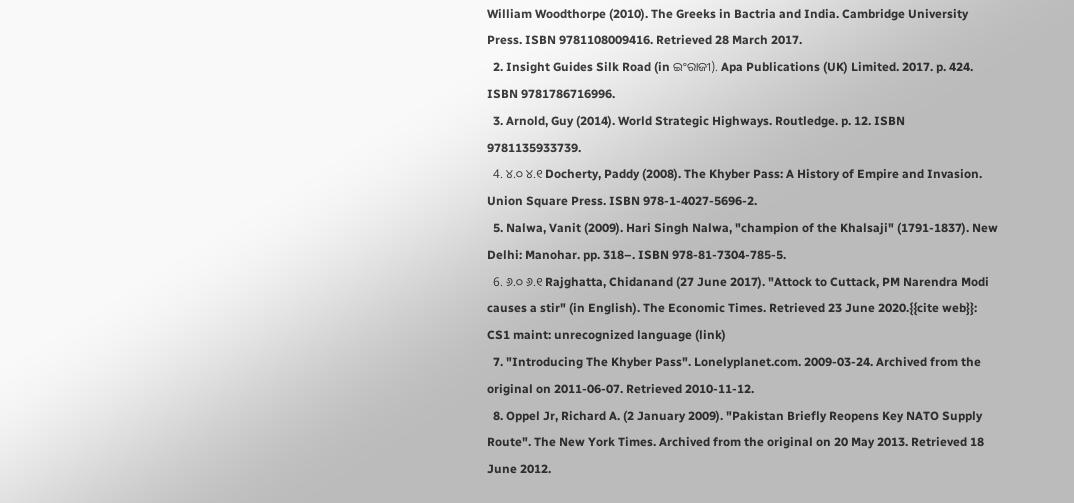William Woodthorpe (2010). The Greeks in Bactria and India. Cambridge University Press. ISBN 9781108009416. Retrieved 28 March 2017.
  2. Insight Guides Silk Road (in ଇଂରାଜୀ). Apa Publications (UK) Limited. 2017. p. 424. ISBN 9781786716996.
  3. Arnold, Guy (2014). World Strategic Highways. Routledge. p. 12. ISBN 9781135933739.
  4. ୪.୦ ୪.୧ Docherty, Paddy (2008). The Khyber Pass: A History of Empire and Invasion. Union Square Press. ISBN 978-1-4027-5696-2.
  5. Nalwa, Vanit (2009). Hari Singh Nalwa, "champion of the Khalsaji" (1791-1837). New Delhi: Manohar. pp. 318–. ISBN 978-81-7304-785-5.
  6. ୬.୦ ୬.୧ Rajghatta, Chidanand (27 June 2017). "Attock to Cuttack, PM Narendra Modi causes a stir" (in English). The Economic Times. Retrieved 23 June 2020.{{cite web}}: CS1 maint: unrecognized language (link)
  7. "Introducing The Khyber Pass". Lonelyplanet.com. 2009-03-24. Archived from the original on 2011-06-07. Retrieved 2010-11-12.
  8. Oppel Jr, Richard A. (2 January 2009). "Pakistan Briefly Reopens Key NATO Supply Route". The New York Times. Archived from the original on 20 May 2013. Retrieved 18 June 2012.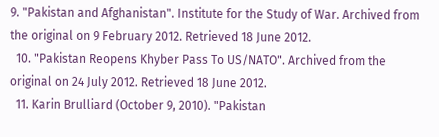9. "Pakistan and Afghanistan". Institute for the Study of War. Archived from the original on 9 February 2012. Retrieved 18 June 2012.
  10. "Pakistan Reopens Khyber Pass To US/NATO". Archived from the original on 24 July 2012. Retrieved 18 June 2012.
  11. Karin Brulliard (October 9, 2010). "Pakistan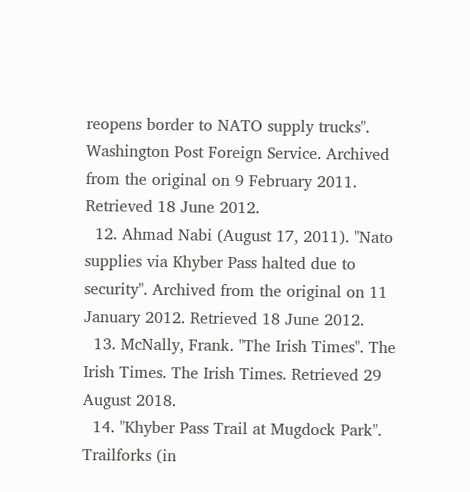reopens border to NATO supply trucks". Washington Post Foreign Service. Archived from the original on 9 February 2011. Retrieved 18 June 2012.
  12. Ahmad Nabi (August 17, 2011). "Nato supplies via Khyber Pass halted due to security". Archived from the original on 11 January 2012. Retrieved 18 June 2012.
  13. McNally, Frank. "The Irish Times". The Irish Times. The Irish Times. Retrieved 29 August 2018.
  14. "Khyber Pass Trail at Mugdock Park". Trailforks (in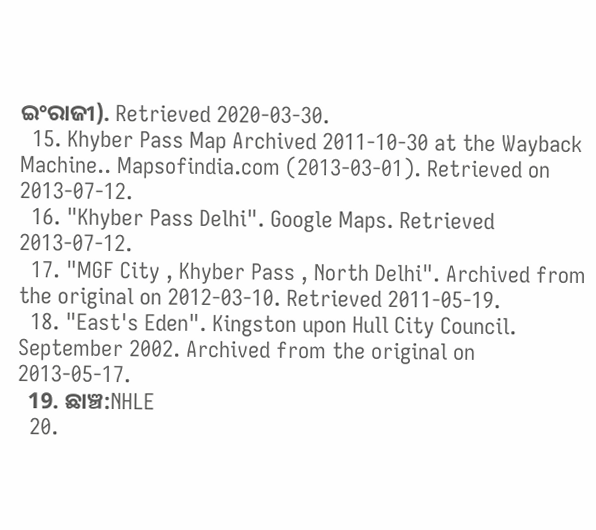ଇଂରାଜୀ). Retrieved 2020-03-30.
  15. Khyber Pass Map Archived 2011-10-30 at the Wayback Machine.. Mapsofindia.com (2013-03-01). Retrieved on 2013-07-12.
  16. "Khyber Pass Delhi". Google Maps. Retrieved 2013-07-12.
  17. "MGF City , Khyber Pass , North Delhi". Archived from the original on 2012-03-10. Retrieved 2011-05-19.
  18. "East's Eden". Kingston upon Hull City Council. September 2002. Archived from the original on 2013-05-17.
  19. ଛାଞ୍ଚ:NHLE
  20.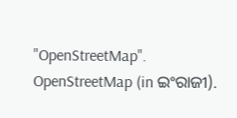"OpenStreetMap". OpenStreetMap (in ଇଂରାଜୀ).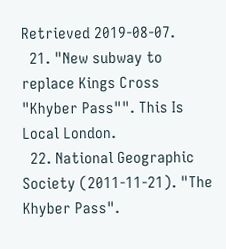Retrieved 2019-08-07.
  21. "New subway to replace Kings Cross "Khyber Pass"". This Is Local London.
  22. National Geographic Society (2011-11-21). "The Khyber Pass".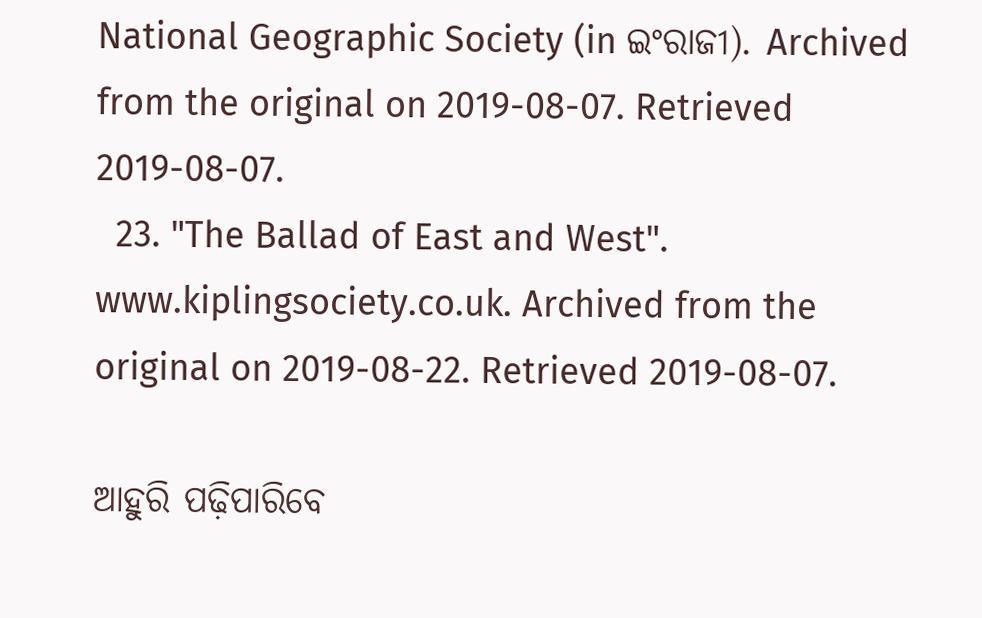National Geographic Society (in ଇଂରାଜୀ). Archived from the original on 2019-08-07. Retrieved 2019-08-07.
  23. "The Ballad of East and West". www.kiplingsociety.co.uk. Archived from the original on 2019-08-22. Retrieved 2019-08-07.

ଆହୁରି ପଢ଼ିପାରିବେ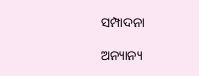ସମ୍ପାଦନା

ଅନ୍ୟାନ୍ୟ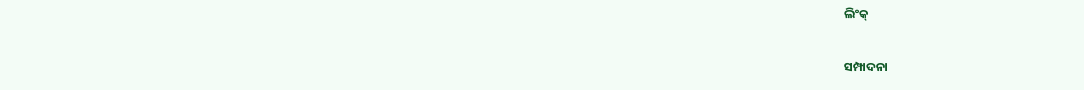ଲିଂକ୍

ସମ୍ପାଦନା